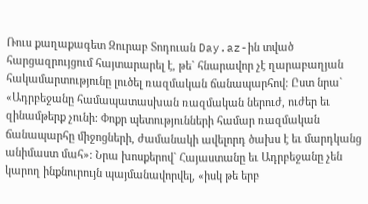Ռուս քաղաքագետ Զուրաբ Տոդուան Day.az-ին տված հարցազրույցում հայտարարել է, թե` հնարավոր չէ ղարաբաղյան հակամարտությունը լուծել ռազմական ճանապարհով: Ըստ նրա` «Ադրբեջանը համապատասխան ռազմական ներուժ, ուժեր եւ զինամթերք չունի: Փոքր պետությունների համար ռազմական ճանապարհը միջոցների, ժամանակի ավելորդ ծախս է եւ մարդկանց անիմաստ մահ»: Նրա խոսքերով` Հայաստանը եւ Ադրբեջանը չեն կարող ինքնուրույն պայմանավորվել, «իսկ թե երբ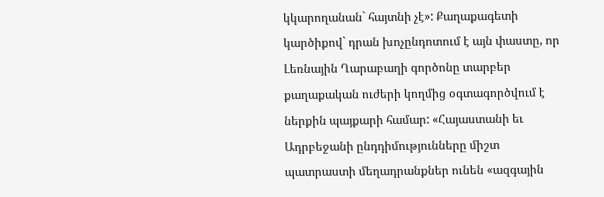կկարողանան` հայտնի չէ»: Քաղաքագետի կարծիքով` դրան խոչընդոտում է այն փաստը, որ Լեռնային Ղարաբաղի գործոնը տարբեր քաղաքական ուժերի կողմից օգտագործվում է ներքին պայքարի համար: «Հայաստանի եւ Ադրբեջանի ընդդիմությունները միշտ պատրաստի մեղադրանքներ ունեն «ազգային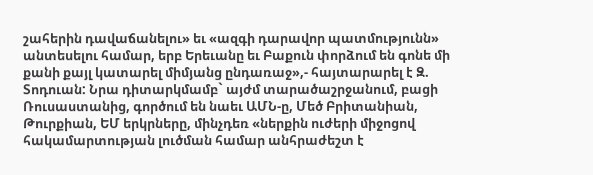շահերին դավաճանելու» եւ «ազգի դարավոր պատմությունն» անտեսելու համար, երբ Երեւանը եւ Բաքուն փորձում են գոնե մի քանի քայլ կատարել միմյանց ընդառաջ»,- հայտարարել է Զ. Տոդուան: Նրա դիտարկմամբ` այժմ տարածաշրջանում, բացի Ռուսաստանից, գործում են նաեւ ԱՄՆ-ը, Մեծ Բրիտանիան, Թուրքիան, ԵՄ երկրները, մինչդեռ «ներքին ուժերի միջոցով հակամարտության լուծման համար անհրաժեշտ է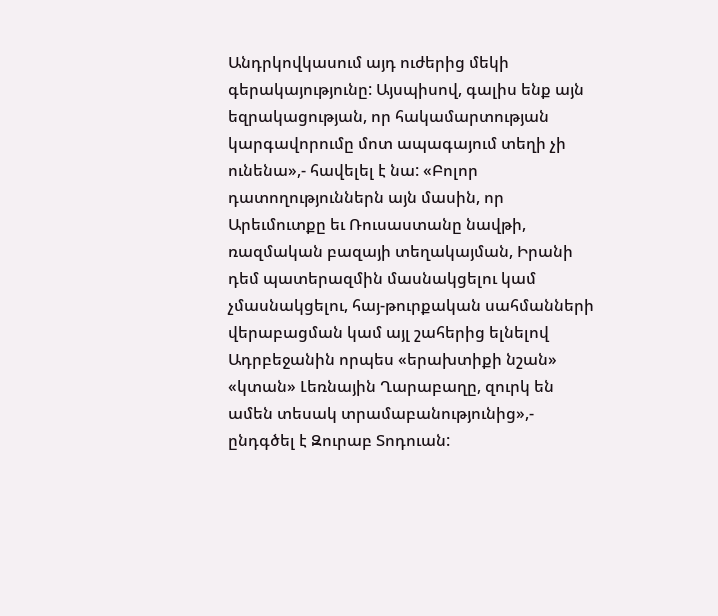Անդրկովկասում այդ ուժերից մեկի գերակայությունը: Այսպիսով, գալիս ենք այն եզրակացության, որ հակամարտության կարգավորումը մոտ ապագայում տեղի չի ունենա»,- հավելել է նա: «Բոլոր դատողություններն այն մասին, որ Արեւմուտքը եւ Ռուսաստանը նավթի, ռազմական բազայի տեղակայման, Իրանի դեմ պատերազմին մասնակցելու կամ չմասնակցելու, հայ-թուրքական սահմանների վերաբացման կամ այլ շահերից ելնելով Ադրբեջանին որպես «երախտիքի նշան» «կտան» Լեռնային Ղարաբաղը, զուրկ են ամեն տեսակ տրամաբանությունից»,- ընդգծել է Զուրաբ Տոդուան: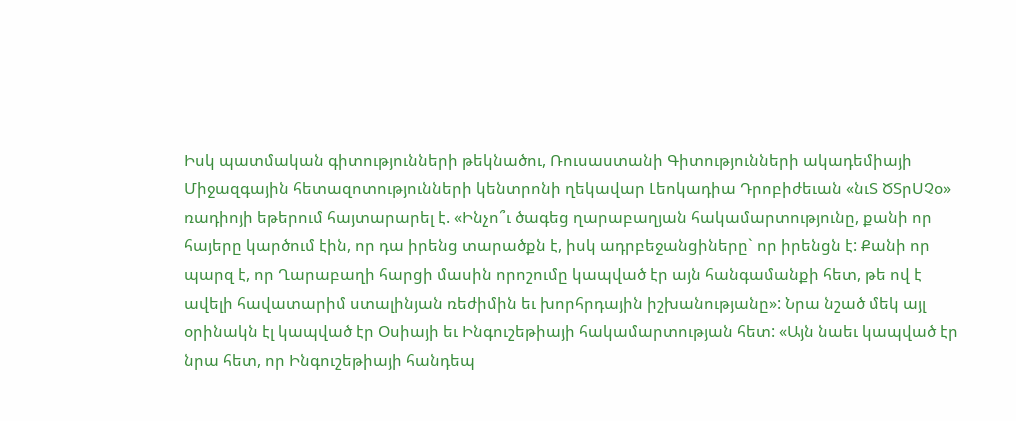Իսկ պատմական գիտությունների թեկնածու, Ռուսաստանի Գիտությունների ակադեմիայի Միջազգային հետազոտությունների կենտրոնի ղեկավար Լեոկադիա Դրոբիժեւան «նւՏ ԾՏրՍՉօ» ռադիոյի եթերում հայտարարել է. «Ինչո՞ւ ծագեց ղարաբաղյան հակամարտությունը, քանի որ հայերը կարծում էին, որ դա իրենց տարածքն է, իսկ ադրբեջանցիները` որ իրենցն է: Քանի որ պարզ է, որ Ղարաբաղի հարցի մասին որոշումը կապված էր այն հանգամանքի հետ, թե ով է ավելի հավատարիմ ստալինյան ռեժիմին եւ խորհրդային իշխանությանը»: Նրա նշած մեկ այլ օրինակն էլ կապված էր Օսիայի եւ Ինգուշեթիայի հակամարտության հետ: «Այն նաեւ կապված էր նրա հետ, որ Ինգուշեթիայի հանդեպ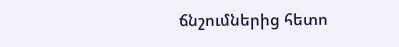ճնշումներից հետո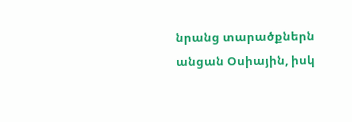նրանց տարածքներն անցան Օսիային, իսկ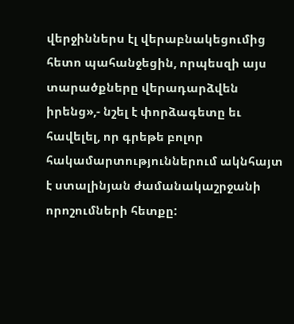վերջիններս էլ վերաբնակեցումից հետո պահանջեցին, որպեսզի այս տարածքները վերադարձվեն իրենց»,- նշել է փորձագետը եւ հավելել, որ գրեթե բոլոր հակամարտություններում ակնհայտ է ստալինյան ժամանակաշրջանի որոշումների հետքը: